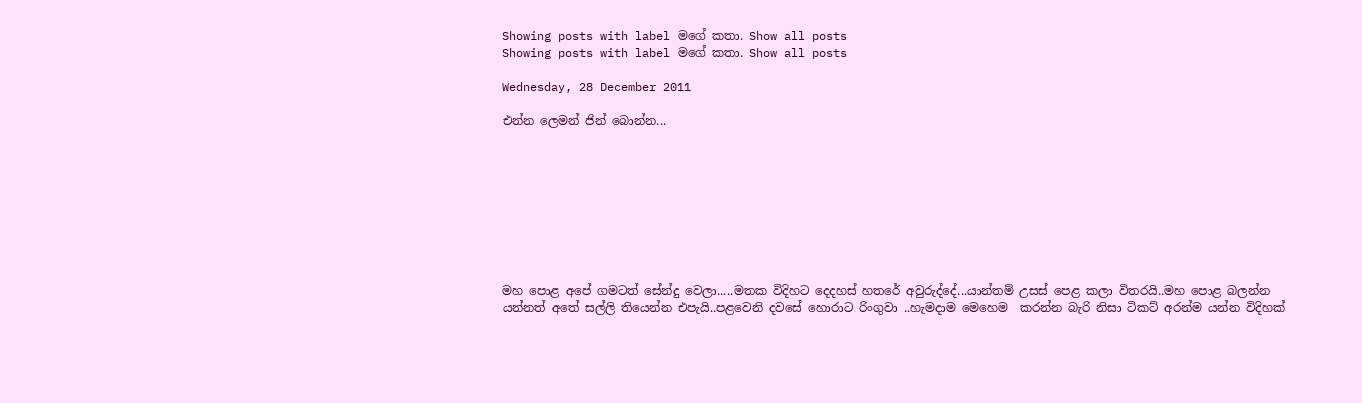Showing posts with label මගේ කතා. Show all posts
Showing posts with label මගේ කතා. Show all posts

Wednesday, 28 December 2011

එන්න ලෙමන් ජින් බොන්න...









මහ පොළ අපේ ගමටත් සේන්දු වෙලා.....මතක විදිහට දෙදහස් හතරේ අවුරුද්දේ...යාන්තම් උසස් පෙළ කලා විතරයි..මහ පොළ බලන්න යන්නත් අතේ සල්ලි තියෙන්න එපැයි..පළවෙනි දවසේ හොරාට රිංගුවා ..හැමදාම මෙහෙම  කරන්න බැරි නිසා ටිකට් අරන්ම යන්න විදිහක්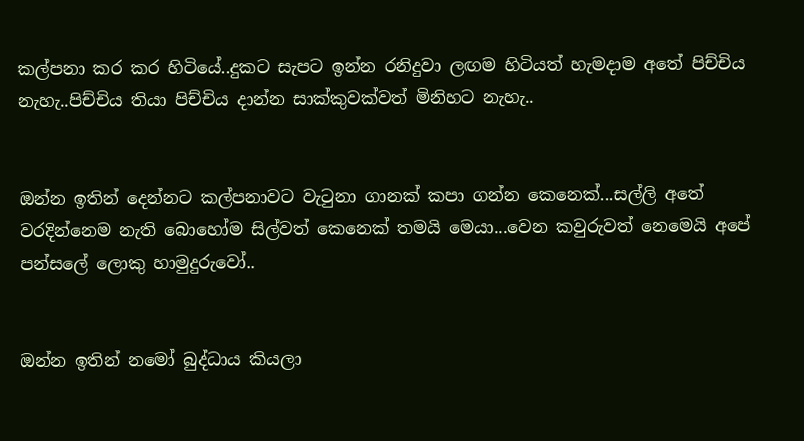කල්පනා කර කර හිටියේ..දුකට සැපට ඉන්න රනිදුවා ලඟම හිටියත් හැමදාම අතේ පිච්චිය නැහැ..පිච්චිය තියා පිච්චිය දාන්න සාක්කුවක්වත් මිනිහට නැහැ..


ඔන්න ඉතින් දෙන්නට කල්පනාවට වැටුනා ගානක් කපා ගන්න කෙනෙක්...සල්ලි අතේ වරදින්නෙම නැති බොහෝම සිල්වත් කෙනෙක් තමයි මෙයා...වෙන කවුරුවත් නෙමෙයි අපේ පන්සලේ ලොකු හාමුදුරුවෝ..


ඔන්න ඉතින් නමෝ බුද්ධාය කියලා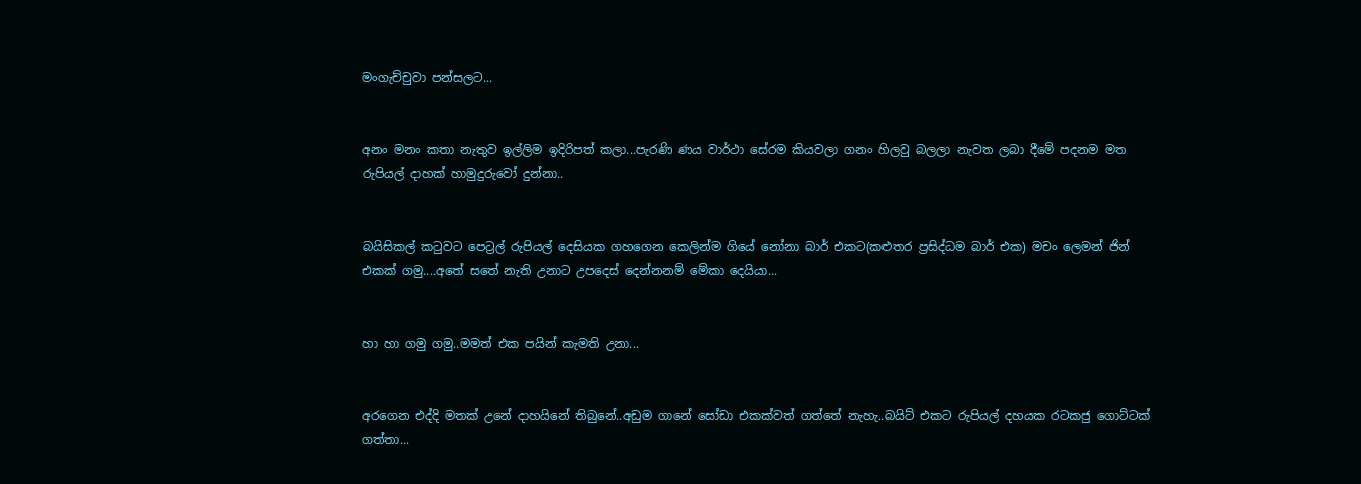මංගැච්චුවා පන්සලට...


අනං මනං කතා නැතුව ඉල්ලිම ඉදිරිපත් කලා...පැරණි ණය වාර්ථා සේරම කියවලා ගනං හිලවු බලලා නැවත ලබා දීමේ පදනම මත රුපියල් දාහක් හාමුදුරුවෝ දුන්නා..


බයිසිකල් කටුවට පෙට්‍රල් රුපියල් දෙසියක ගහගෙන කෙලින්ම ගියේ නෝනා බාර් එකට(කළුතර ප්‍රසිද්ධම බාර් එක) මචං ලෙමන් ජින් එකක් ගමු....අතේ සතේ නැති උනාට උපදෙස් දෙන්නනම් මේකා දෙයියා...


හා හා ගමු ගමු..මමත් එක පයින් කැමති උනා...


අරගෙන එද්දි මතක් උනේ දාහයිනේ තිබුනේ..අඩුම ගානේ සෝඩා එකක්වත් ගත්තේ නැහැ..බයිට් එකට රුපියල් දහයක රටකජු ගොට්ටක් ගත්තා...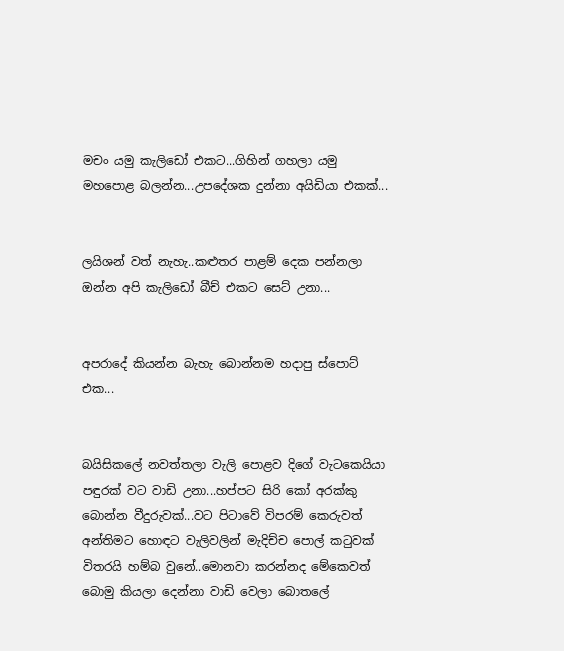මචං යමු කැලිඩෝ එකට...ගිහින් ගහලා යමු මහපොළ බලන්න...උපදේශක දුන්නා අයිඩියා එකක්...


ලයිශන් වත් නැහැ..කළුතර පාළම් දෙක පන්නලා ඔන්න අපි කැලිඩෝ බීච් එකට සෙට් උනා...


අපරාදේ කියන්න බැහැ බොන්නම හදාපු ස්පොට් එක...


බයිසිකලේ නවත්තලා වැලි පොළව දිගේ වැටකෙයියා පඳුරක් වට වාඩි උනා...හප්පට සිරි කෝ අරක්කු බොන්න වීදුරුවක්...වට පිටාවේ විපරම් කෙරුවත් අන්තිමට හොඳට වැලිවලින් මැදිච්ච පොල් කටුවක් විතරයි හම්බ වුනේ..මොනවා කරන්නද මේකෙවත් බොමු කියලා දෙන්නා වාඩි වෙලා බොතලේ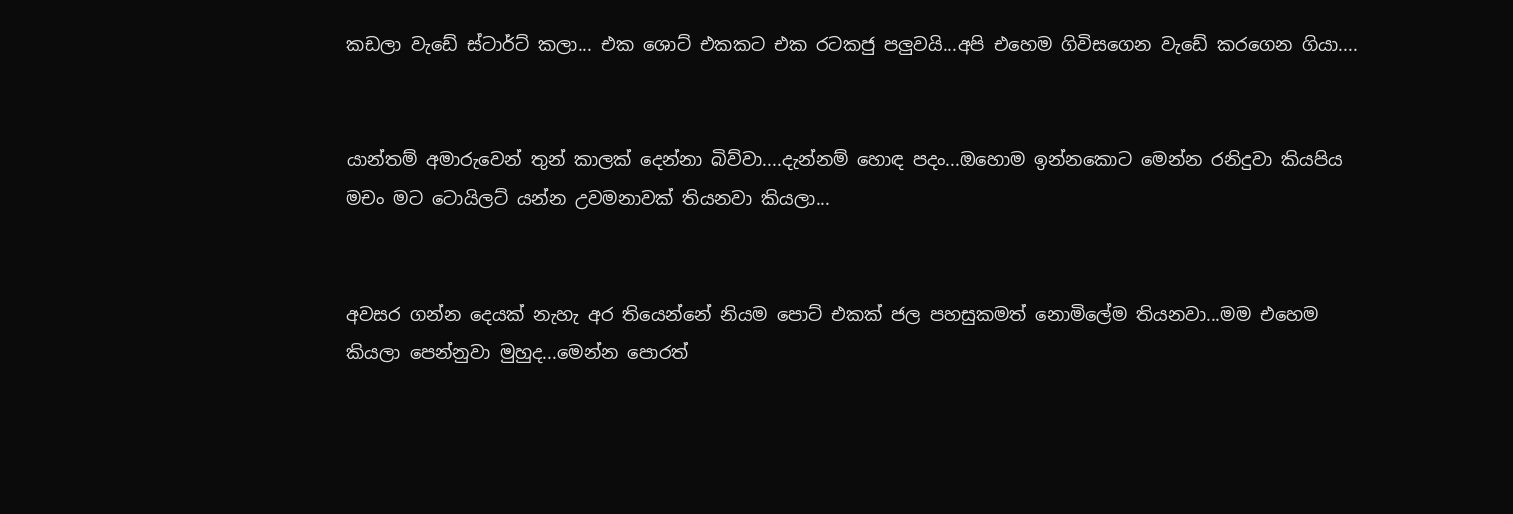කඩලා වැඩේ ස්ටාර්ට් කලා... එක ශොට් එකකට එක රටකජු පලුවයි...අපි එහෙම ගිවිසගෙන වැඩේ කරගෙන ගියා....


යාන්තම් අමාරුවෙන් තුන් කාලක් දෙන්නා බිව්වා....දැන්නම් හොඳ පදං...ඔහොම ඉන්නකොට මෙන්න රනිදුවා කියපිය මචං මට ටොයිලට් යන්න උවමනාවක් තියනවා කියලා...


අවසර ගන්න දෙයක් නැහැ අර තියෙන්නේ නියම පොට් එකක් ජල පහසුකමත් නොමිලේම තියනවා...මම එහෙම කියලා පෙන්නුවා මුහුද...මෙන්න පොරත්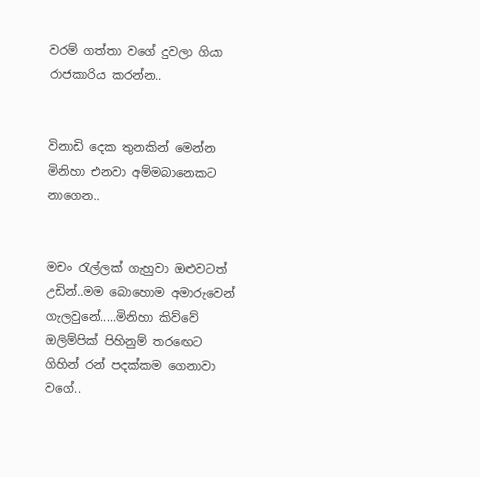වරම් ගත්තා වගේ දුවලා ගියා රාජකාරිය කරන්න..


විනාඩි දෙක තුනකින් මෙන්න මිනිහා එනවා අම්මබානෙකට නාගෙන..


මචං රැල්ලක් ගැහුවා ඔළුවටත් උඩින්..මම බොහොම අමාරුවෙන් ගැලවුනේ.....මිනිහා කිව්වේ ඔලිම්පික් පිහිනුම් තරඟෙට ගිහින් රන් පදක්කම ගෙනාවා වගේ..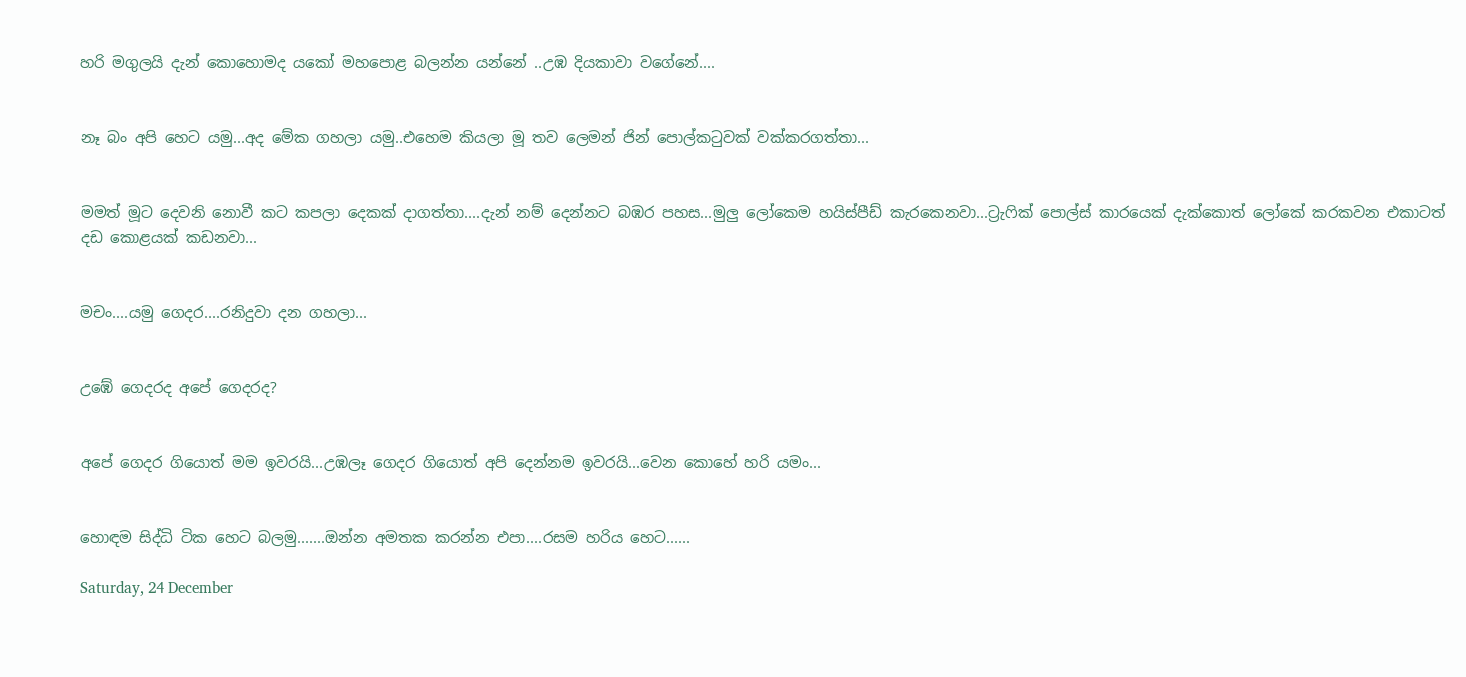හරි මගුලයි දැන් කොහොමද යකෝ මහපොළ බලන්න යන්නේ ..උඹ දියකාවා වගේනේ....


නෑ බං අපි හෙට යමු...අද මේක ගහලා යමු..එහෙම කියලා මූ තව ලෙමන් ජින් පොල්කටුවක් වක්කරගත්තා...


මමත් මූට දෙවනි නොවී කට කපලා දෙකක් දාගත්තා....දැන් නම් දෙන්නට බඹර පහස...මුලු ලෝකෙම හයිස්පීඩ් කැරකෙනවා...ට්‍රැෆික් පොල්ස් කාරයෙක් දැක්කොත් ලෝකේ කරකවන එකාටත් දඩ කොළයක් කඩනවා...


මචං....යමු ගෙදර....රනිදුවා දන ගහලා...


උඹේ ගෙදරද අපේ ගෙදරද?


අපේ ගෙදර ගියොත් මම ඉවරයි...උඹලෑ ගෙදර ගියොත් අපි දෙන්නම ඉවරයි...වෙන කොහේ හරි යමං...


හොඳම සිද්ධි ටික හෙට බලමු.......ඔන්න අමතක කරන්න එපා....රසම හරිය හෙට......

Saturday, 24 December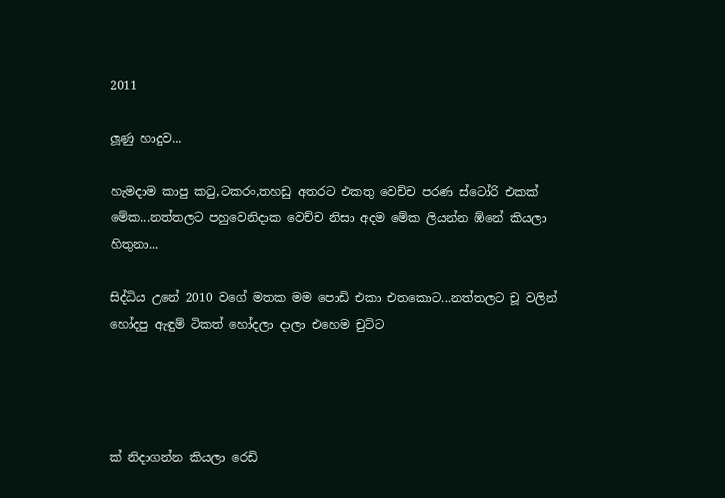2011

ලූණු හාදුව...

හැමදාම කාපු කටු,ටකරං,තහඩු අතරට එකතු වෙච්ච පරණ ස්ටෝරි එකක් මේක...නත්තලට පහුවෙනිදාක වෙච්ච නිසා අදම මේක ලියන්න ඹ්නේ කියලා හිතුනා...

සිද්ධිය උනේ 2010 වගේ මතක මම පොඩි එකා එතකොට...නත්තලට චූ වලින් හෝදපු ඇඳුම් ටිකත් හෝදලා දාලා එහෙම චුට්ට




ක් නිදාගන්න කියලා රෙඩි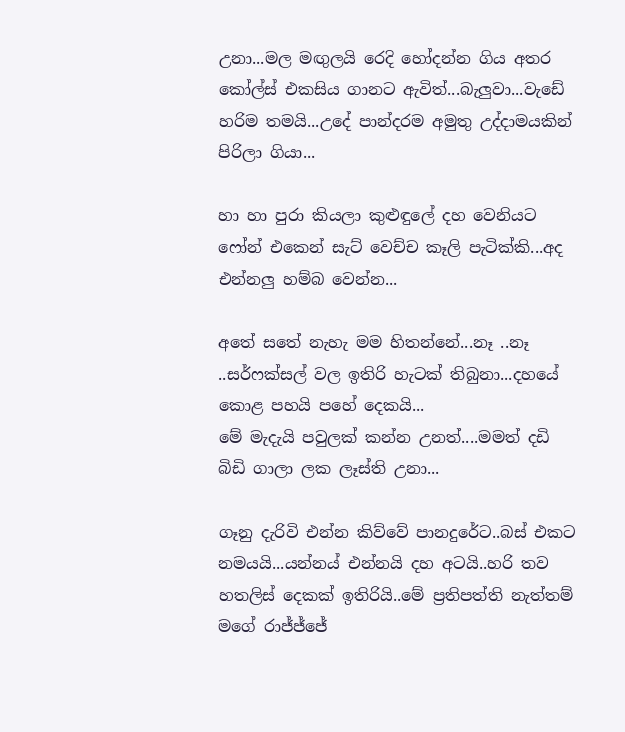උනා...මල මඟුලයි රෙදි හෝදන්න ගිය අතර කෝල්ස් එකසිය ගානට ඇවිත්...බැලුවා...වැඩේ හරිම තමයි...උදේ පාන්දරම අමුතු උද්දාමයකින් පිරිලා ගියා...

හා හා පුරා කියලා කුළුඳුලේ දහ වෙනියට ෆෝන් එකෙන් සැට් වෙච්ච කෑලි පැටික්කි...අද එන්නලු හම්බ වෙන්න...

අතේ සතේ නැහැ මම හිතන්නේ...නෑ ..නෑ ..සර්ෆක්සල් වල ඉතිරි හැටක් තිබුනා...දහයේ කොළ පහයි පහේ දෙකයි...
මේ මැදැයි පවුලක් කන්න උනත්....මමත් දඩි බිඩි ගාලා ලක ලෑස්ති උනා...

ගෑනු දැරිවි එන්න කිව්වේ පානදුරේට..බස් එකට නමයයි...යන්නය් එන්නයි දහ අටයි..හරි තව හතලිස් දෙකක් ඉතිරියි..මේ ප්‍රතිපත්ති නැත්තම් මගේ රාජ්ජ්ජේ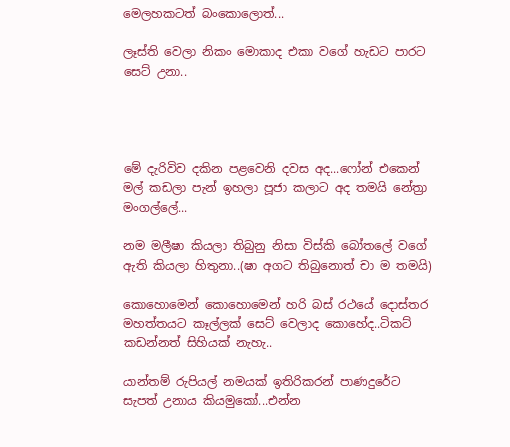මෙලහකටත් බංකොලොත්...

ලෑස්ති වෙලා නිකං මොකාද එකා වගේ හැඩට පාරට සෙට් උනා..




මේ දැරිවිව දකින පළවෙනි දවස අද...ෆෝන් එකෙන් මල් කඩලා පැන් ඉහලා පූජා කලාට අද තමයි නේත්‍රා මංගල්ලේ...

නම මලීෂා කියලා තිබුනු නිසා විස්කි බෝතලේ වගේ ඇති කියලා හිතුනා..(ෂා අගට තිබුනොත් චා ම තමයි)

කොහොමෙන් කොහොමෙන් හරි බස් රථයේ දොස්තර මහත්තයට කෑල්ලක් සෙට් වෙලාද කොහේද..ටිකට් කඩන්නත් සිහියක් නැහැ..

යාන්තම් රුපියල් නමයක් ඉතිරිකරන් පාණදුරේට සැපත් උනාය කියමුකෝ...එන්න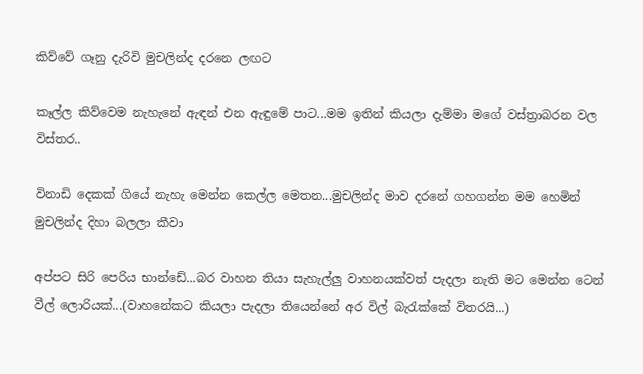කිව්වේ ගෑනු දැරිවි මුචලින්ද දරනෙ ලඟට

කෑල්ල කිව්වෙම නැහැනේ ඇඳන් එන ඇඳුමේ පාට...මම ඉතින් කියලා දැම්මා මගේ වස්ත්‍රාබරන වල විස්තර..

විනාඩි දෙකක් ගියේ නැහැ මෙන්න කෙල්ල මෙතන...මුචලින්ද මාව දරනේ ගහගන්න මම හෙමින් මුචලින්ද දිහා බලලා කීවා

අප්පට සිරි පෙරිය භාන්ඩේ...බර වාහන තියා සැහැල්ලු වාහනයක්වත් පැදලා නැති මට මෙන්න ටෙන් වීල් ලොරියක්...(වාහනේකට කියලා පැදලා තියෙන්නේ අර විල් බැරැක්කේ විතරයි...)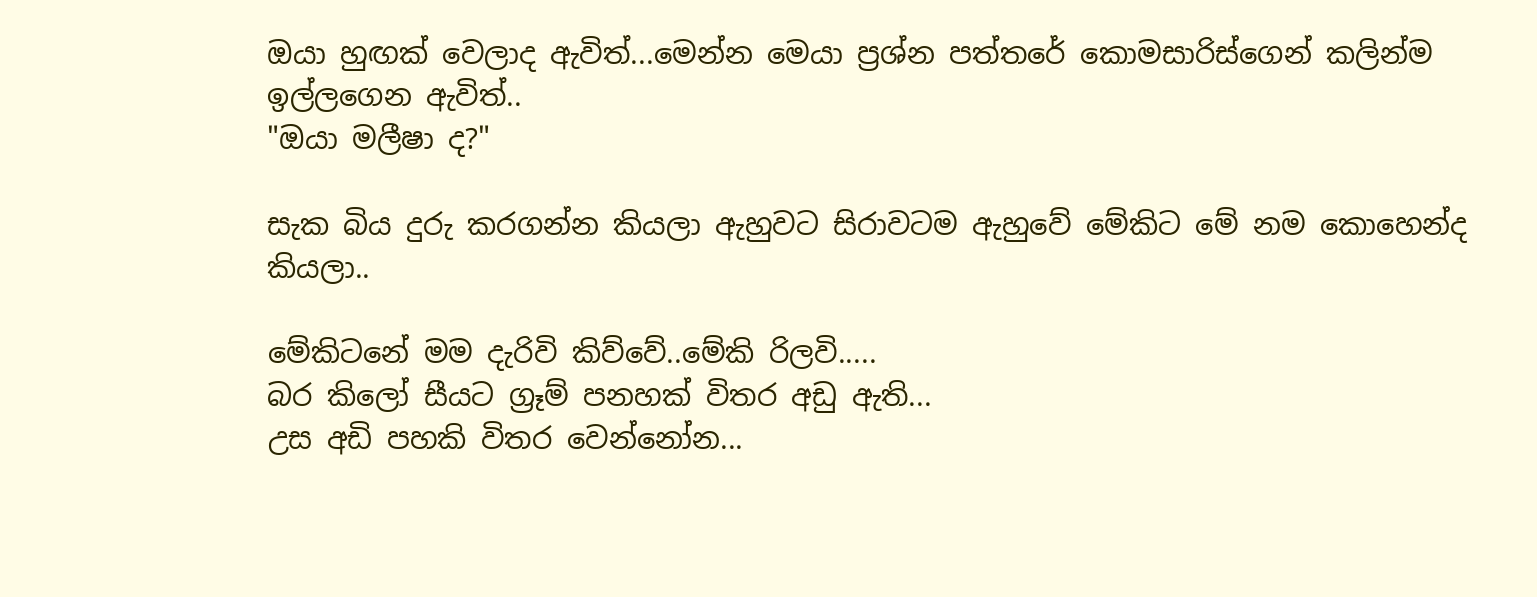ඔයා හුඟක් වෙලාද ඇවිත්...මෙන්න මෙයා ප්‍රශ්න පත්තරේ කොමසාරිස්ගෙන් කලින්ම ඉල්ලගෙන ඇවිත්..
"ඔයා මලීෂා ද?"

සැක බිය දුරු කරගන්න කියලා ඇහුවට සිරාවටම ඇහුවේ මේකිට මේ නම කොහෙන්ද කියලා..

මේකිටනේ මම දැරිවි කිව්වේ..මේකි රිලවි.....
බර කිලෝ සීයට ග්‍රෑම් පනහක් විතර අඩු ඇති...
උස අඩි පහකි විතර වෙන්නෝන...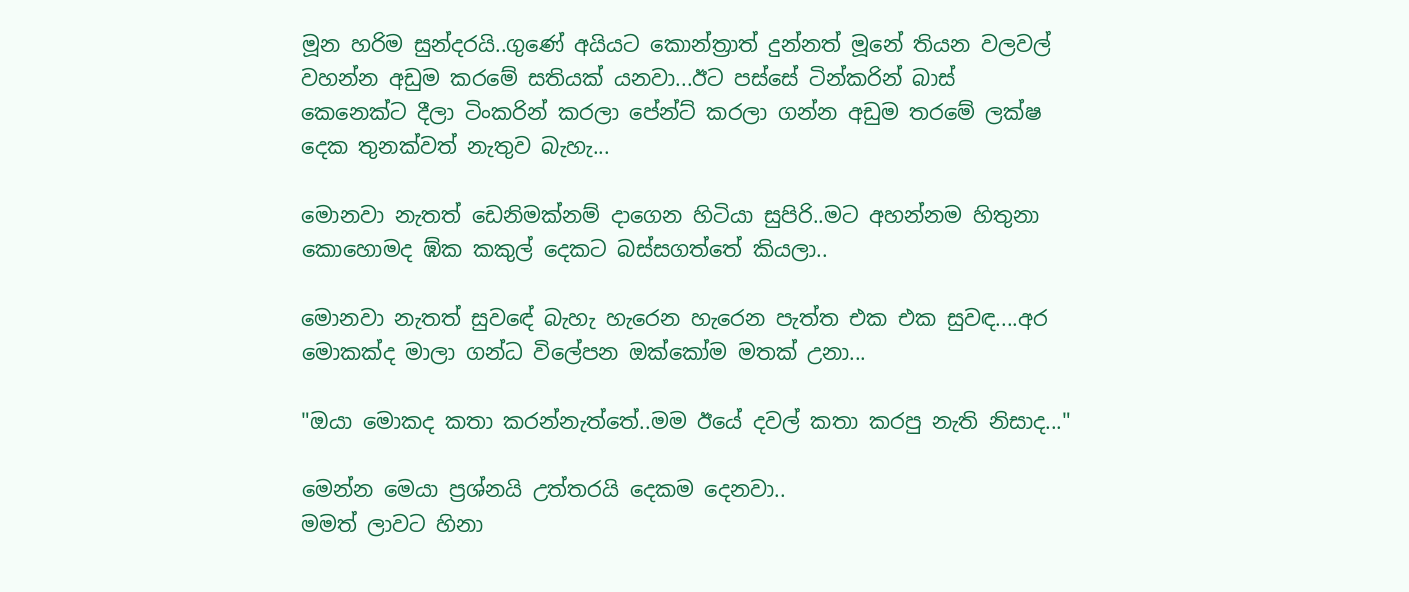මූන හරිම සුන්දරයි..ගුණේ අයියට කොන්ත්‍රාත් දුන්නත් මූනේ තියන වලවල් වහන්න අඩුම කරමේ සතියක් යනවා...ඊට පස්සේ ටින්කරින් බාස් කෙනෙක්ට දීලා ටිංකරින් කරලා පේන්ට් කරලා ගන්න අඩුම තරමේ ලක්ෂ දෙක තුනක්වත් නැතුව බැහැ...

මොනවා නැතත් ඩෙනිමක්නම් දාගෙන හිටියා සුපිරි..මට අහන්නම හිතුනා කොහොමද ඹ්ක කකුල් දෙකට බස්සගත්තේ කියලා..

මොනවා නැතත් සුවඳේ බැහැ හැරෙන හැරෙන පැත්ත එක එක සුවඳ....අර මොකක්ද මාලා ගන්ධ විලේපන ඔක්කෝම මතක් උනා...

"ඔයා මොකද කතා කරන්නැත්තේ..මම ඊයේ දවල් කතා කරපු නැති නිසාද..."

මෙන්න මෙයා ප්‍රශ්නයි උත්තරයි දෙකම දෙනවා..
මමත් ලාවට හිනා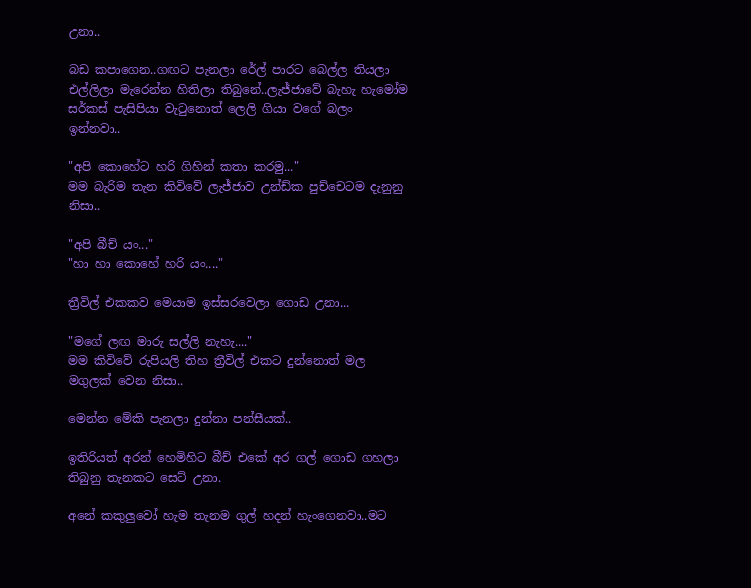උනා..

බඩ කපාගෙන..ගඟට පැනලා රේල් පාරට බෙල්ල තියලා එල්ලිලා මැරෙන්න හිතිලා තිබුනේ..ලැජ්ජාවේ බැහැ හැමෝම සර්කස් පැසිපියා වැටුනොත් ලෙලි ගියා වගේ බලං ඉන්නවා..

"අපි කොහේට හරි ගිහින් කතා කරමු..."
මම බැරිම තැන කිවිවේ ලැජ්ජාව උන්ඩ්ක පුච්චෙටම දැනුනු නිසා..

"අපි බීච් යං..."
"හා හා කොහේ හරි යං...."

ත්‍රීවිල් එකකව මෙයාම ඉස්සරවෙලා ගොඩ උනා...

"මගේ ලඟ මාරු සල්ලි නැහැ...."
මම කිවිවේ රුපියලි තිහ ත්‍රීවිල් එකට දුන්නොත් මල මගුලක් වෙන නිසා..

මෙන්න මේකි පැනලා දුන්නා පන්සීයක්..

ඉතිරියත් අරන් හෙමිහිට බීච් එකේ අර ගල් ගොඩ ගහලා තිබුනු තැනකට සෙට් උනා.

අනේ කකුලුවෝ හැම තැනම ගුල් හදන් හැංගෙනවා..මට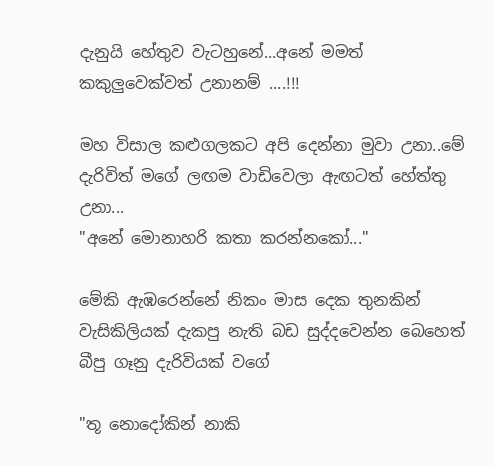දැනුයි හේතුව වැටහුනේ...අනේ මමත් කකුලුවෙක්වත් උනානම් ....!!!

මහ විසාල කළුගලකට අපි දෙන්නා මුවා උනා..මේ දැරිවිත් මගේ ලඟම වාඩිවෙලා ඇඟටත් හේත්තු උනා...
"අනේ මොනාහරි කතා කරන්නකෝ..."

මේකි ඇඹරෙන්නේ නිකං මාස දෙක තුනකින් වැසිකිලියක් දැකපු නැති බඩ සුද්දවෙන්න බෙහෙත් බීපු ගෑනු දැරිවියක් වගේ

"තූ නොදෝකින් නාකි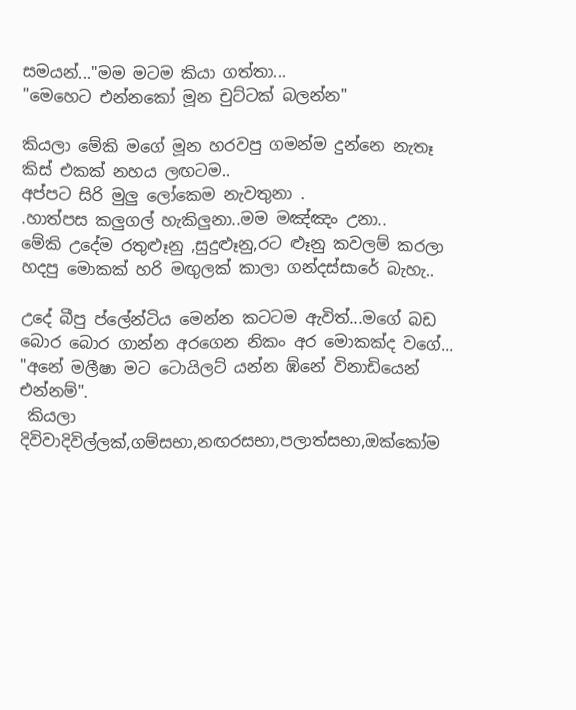සමයන්..."මම මටම කියා ගත්තා...
"මෙහෙට එන්නකෝ මූන චුට්ටක් බලන්න"

කියලා මේකි මගේ මූන හරවපු ගමන්ම දුන්නෙ නැතෑ කිස් එකක් නහය ලඟටම..
අප්පට සිරි මුලු ලෝකෙම නැවතුනා .
.හාත්පස කලුගල් හැකිලුනා..මම මඤ්ඤං උනා..
මේකි උදේම රතුළූනු ,සුදුළූනු,රට ළූනු කවලම් කරලා හදපු මොකක් හරි මඟුලක් කාලා ගන්දස්සාරේ බැහැ..

උදේ බීපු ප්ලේන්ටිය මෙන්න කටටම ඇවිත්...මගේ බඩ බොර බොර ගාන්න අරගෙන නිකං අර මොකක්ද වගේ...
"අනේ මලීෂා මට ටොයිලට් යන්න ඹ්නේ විනාඩියෙන් එන්නම්".
 කියලා දිවිවාදිවිල්ලක්,ගම්සභා,නඟරසභා,පලාත්සභා,ඔක්කෝම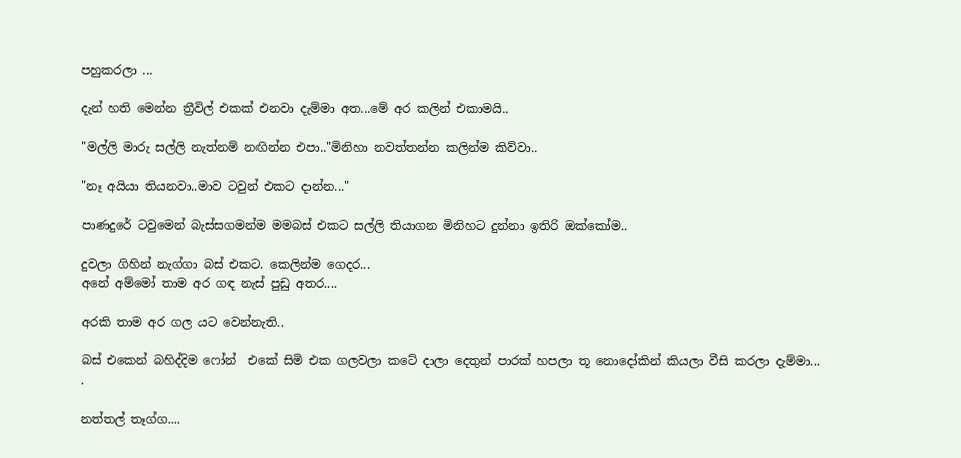පහුකරලා ...

දැන් හති මෙන්න ත්‍රීවිල් එකක් එනවා දැම්මා අත...මේ අර කලින් එකාමයි..

"මල්ලි මාරු සල්ලි නැත්නම් නඟින්න එපා.."මිනිහා නවත්තන්න කලින්ම කිව්වා..

"නෑ අයියා තියනවා..මාව ටවුන් එකට දාන්න..."

පාණදුරේ ටවුමෙන් බැස්සගමන්ම මමබස් එකට සල්ලි තියාගන මිනිහට දුන්නා ඉතිරි ඔක්කෝම..

දුවලා ගිහින් නැග්ගා බස් එකට. කෙලින්ම ගෙදර...
අනේ අම්මෝ තාම අර ගඳ නැස් පුඩු අතර....

අරකි තාම අර ගල යට වෙන්නැති..

බස් එකෙන් බහිද්දිම ෆෝන්  එකේ සිමි එක ගලවලා කටේ දාලා දෙතුන් පාරක් හපලා තූ නොදෝකින් කියලා වීසි කරලා දැම්මා...
.

නත්තල් තෑග්ග....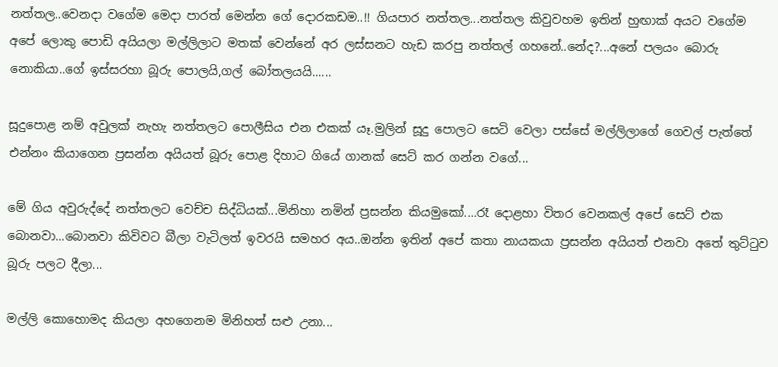නත්තල..වෙනදා වගේම මෙදා පාරත් මෙන්න ගේ දොරකඩම..!! ගියපාර නත්තල...නත්තල කිවුවහම ඉතින් හුඟාක් අයට වගේම අපේ ලොකු පොඩි අයියලා මල්ලිලාට මතක් වෙන්නේ අර ලස්සනට හැඩ කරපු නත්තල් ගහනේ..නේද?...අනේ පලයං බොරු නොකියා..ගේ ඉස්සරහා බූරු පොලයි,ගල් බෝතලයයි......

සූදුපොළ නම් අවුලක් නැහැ නත්තලට පොලීසිය එන එකක් යෑ.මුලින් සූදු පොලට සෙටි වෙලා පස්සේ මල්ලිලාගේ ගෙවල් පැත්තේ එන්නං කියාගෙන ප්‍රසන්න අයියත් බූරු පොළ දිහාට ගියේ ගානක් සෙට් කර ගන්න වගේ...

මේ ගිය අවුරුද්දේ නත්තලට වෙච්ච සිද්ධියක්...මිනිහා නමින් ප්‍රසන්න කියමුකෝ....රෑ දොළහා විතර වෙනකල් අපේ සෙට් එක බොනවා...බොනවා කිවිවට බීලා වැටිලත් ඉවරයි සමහර අය..ඔන්න ඉතින් අපේ කතා නායකයා ප්‍රසන්න අයියත් එනවා අතේ තුට්ටුව බූරු පලට දීලා...

මල්ලි කොහොමද කියලා අහගෙනම මිනිහත් සළු උනා...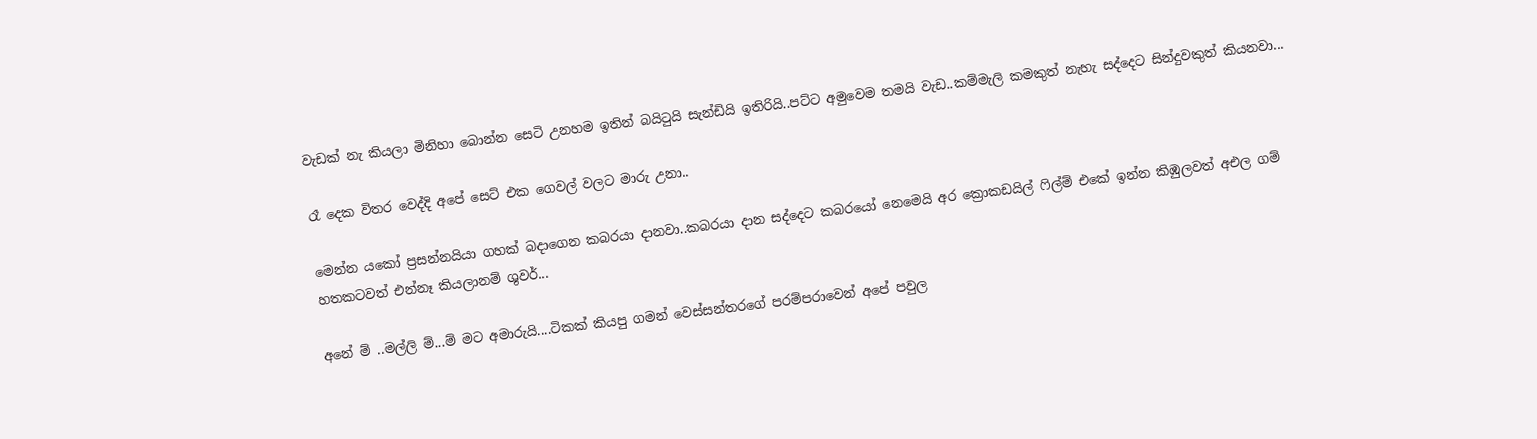වැඩක් නැ කියලා මිනිහා බොන්න සෙටි උනහම ඉතින් බයිටුයි සැන්ඩියි ඉතිරියි..පට්ට අමුවෙම තමයි වැඩ..කම්මැලි කමකුත් නැහැ සද්දෙට සින්දුවකුත් කියනවා...

රෑ දෙක විතර වෙද්දි අපේ සෙට් එක ගෙවල් වලට මාරු උනා..

මෙන්න යකෝ ප්‍රසන්නයියා ගහක් බදාගෙන කබරයා දානවා..කබරයා දාන සද්දෙට කබරයෝ නෙමෙයි අර ක්‍රොකඩයිල් ෆිල්ම් එකේ ඉන්න කිඹුලවත් අඑල ගම් හතකටවත් එන්නෑ කියලානම් ශුවර්...

අනේ ම් ..මල්ලි ම්...ම් මට අමාරුයි....ටිකක් කියපු ගමන් වෙස්සන්තරගේ පරම්පරාවෙන් අපේ පවුල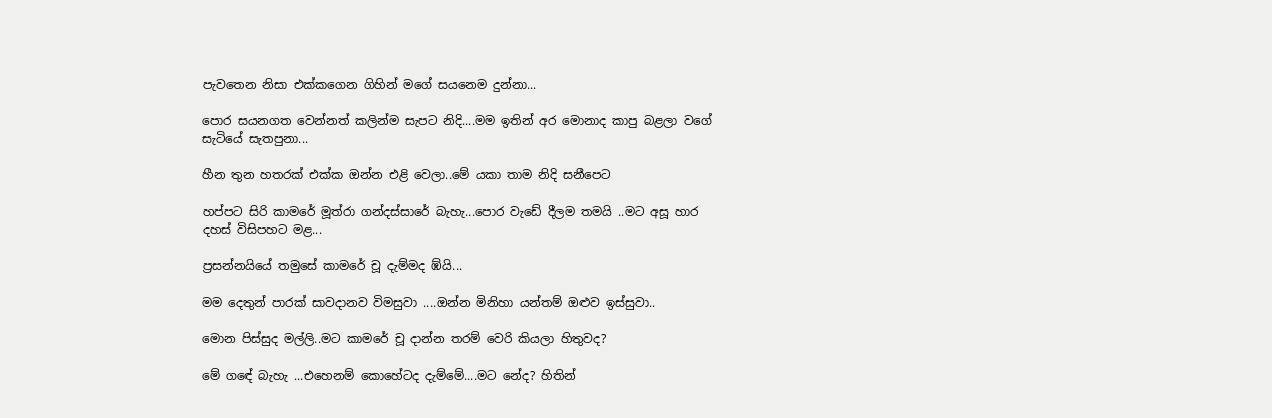පැවතෙන නිසා එක්කගෙන ගිහින් මගේ සයනෙම දුන්නා...

පොර සයනගත වෙන්නත් කලින්ම සැපට නිදි....මම ඉතින් අර මොනාද කාපු බළලා වගේ සැටියේ සැතපුනා...

හීන තුන හතරක් එක්ක ඔන්න එළි වෙලා..මේ යකා තාම නිදි සනීපෙට

හප්පට සිරි කාමරේ මූත්රා ගන්දස්සාරේ බැහැ...පොර වැඩේ දීලම තමයි ..මට අසූ හාර දහස් විසිපහට මළ...

ප්‍රසන්නයියේ තමුසේ කාමරේ චූ දැම්මද ඹ්යි...

මම දෙතුන් පාරක් සාවදානව විමසුවා ....ඔන්න මිනිහා යන්තම් ඔළුව ඉස්සුවා..

මොන පිස්සුද මල්ලි..මට කාමරේ චූ දාන්න තරම් වෙරි කියලා හිතුවද?

මේ ගඳේ බැහැ ...එහෙනම් කොහේටද දැම්මේ....මට නේද? හිතින්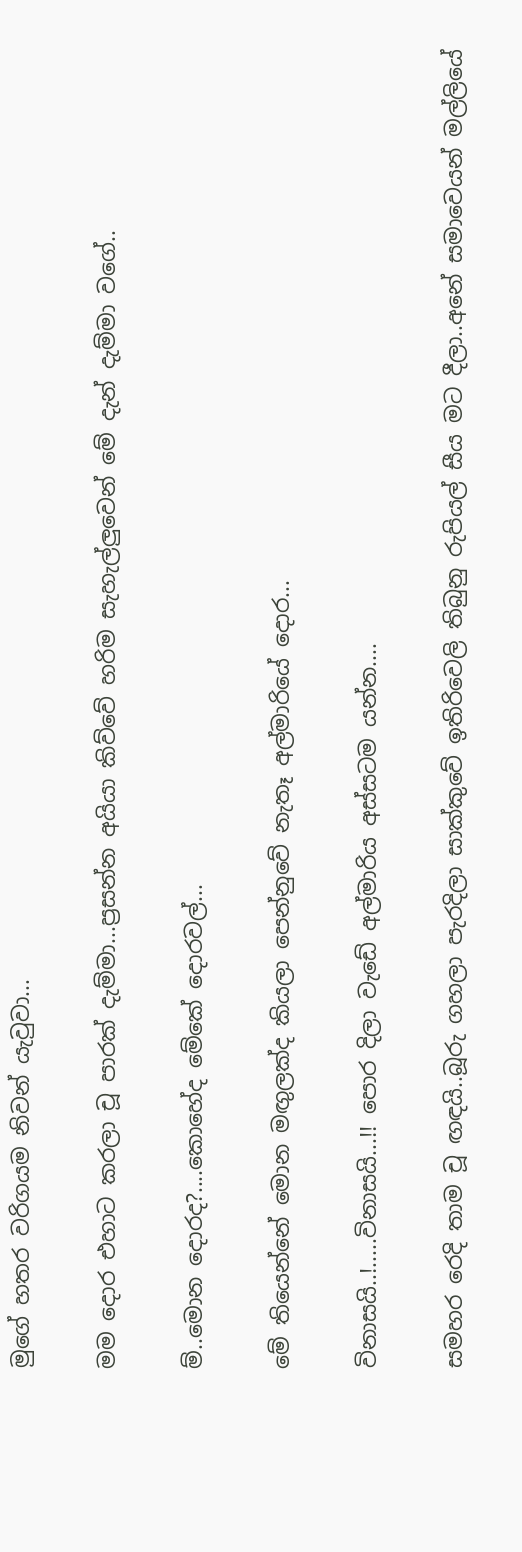මුගේ හතර වරිගයම නිවන් යැවුවා...

මම දොර එහාට කරලා චූ පාරක් දැම්මා...ප්‍රසන්න අයියා කිව්වේ හරිම සැහැල්ලුවෙන් මේ දැන් දැම්මා වගේ..

ම්..මොන දොරද?....කොහේද මේකේ දොරවල්...

මේ තියෙන්නේ මොන මඟුලක්ද කියලා පෙන්නුවේ නැතෑ අල්මාරියේ දොර...

විනාසයි..!.....විනාසයි...!! පොර දිලා වැඩේ අල්මාරිය අස්සටම යන්න....

සමහර රෙදි තාම චූ ඟඳයි..බූරු ගහලා පැරදිලා සාක්කුවේ ඉතිරිවෙලි තිබුනු රුපියල් සීය මට දීලා..අනේ සමාවෙයන් මල්ලියේ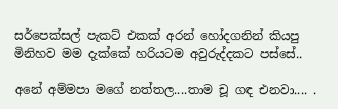සර්පෙක්සල් පැකට් එකක් අරන් හෝදගනින් කියපු මිනිහව මම දැක්කේ හරියටම අවුරුද්දකට පස්සේ..

අනේ අම්මපා මගේ නත්තල....තාම චූ ගඳ එනවා.... .